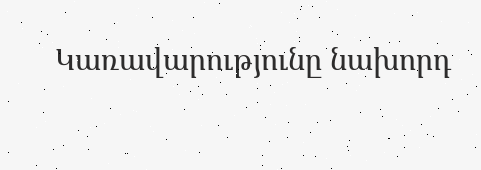Կառավարությունը նախորդ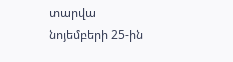տարվա նոյեմբերի 25-ին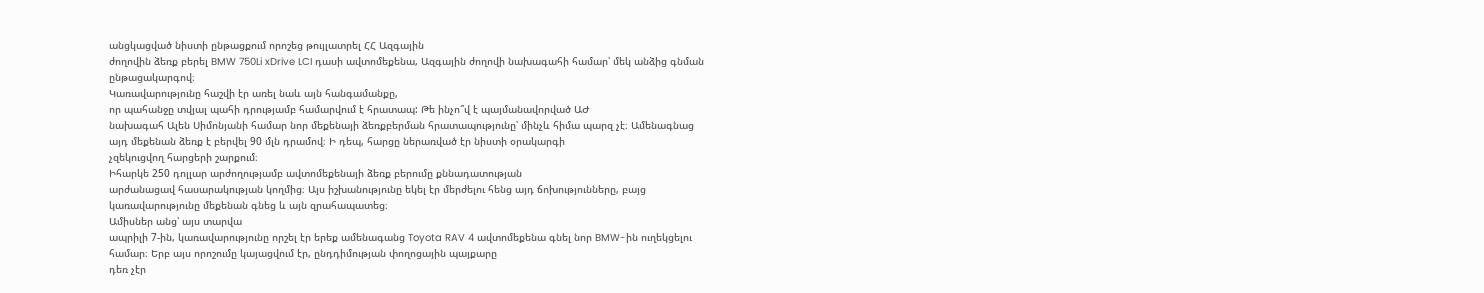անցկացված նիստի ընթացքում որոշեց թույլատրել ՀՀ Ազգային
ժողովին ձեռք բերել BMW 750Li xDrive LCI դասի ավտոմեքենա, Ազգային ժողովի նախագահի համար՝ մեկ անձից գնման ընթացակարգով։
Կառավարությունը հաշվի էր առել նաև այն հանգամանքը,
որ պահանջը տվյալ պահի դրությամբ համարվում է հրատապ: Թե ինչո՞վ է պայմանավորված ԱԺ
նախագահ Ալեն Սիմոնյանի համար նոր մեքենայի ձեռքբերման հրատապությունը՝ մինչև հիմա պարզ չէ։ Ամենագնաց
այդ մեքենան ձեռք է բերվել 90 մլն դրամով։ Ի դեպ, հարցը ներառված էր նիստի օրակարգի
չզեկուցվող հարցերի շարքում։
Իհարկե 250 դոլլար արժողությամբ ավտոմեքենայի ձեռք բերումը քննադատության
արժանացավ հասարակության կողմից։ Այս իշխանությունը եկել էր մերժելու հենց այդ ճոխությունները, բայց կառավարությունը մեքենան գնեց և այն զրահապատեց։
Ամիսներ անց՝ այս տարվա
ապրիլի 7-ին, կառավարությունը որշել էր երեք ամենագանց Toyota RAV 4 ավտոմեքենա գնել նոր BMW-ին ուղեկցելու համար։ Երբ այս որոշումը կայացվում էր, ընդդիմության փողոցային պայքարը
դեռ չէր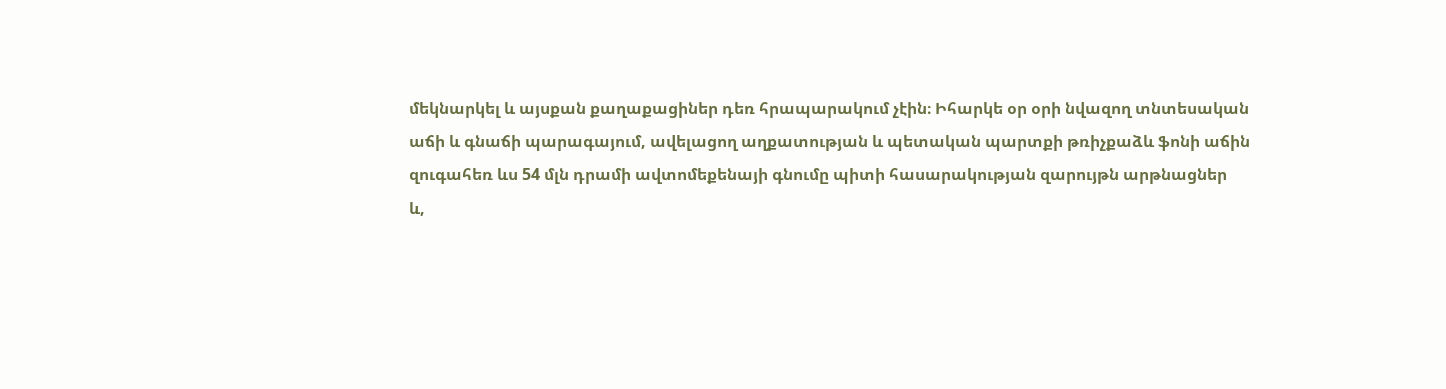մեկնարկել և այսքան քաղաքացիներ դեռ հրապարակում չէին։ Իհարկե օր օրի նվազող տնտեսական
աճի և գնաճի պարագայում, ավելացող աղքատության և պետական պարտքի թռիչքաձև ֆոնի աճին
զուգահեռ ևս 54 մլն դրամի ավտոմեքենայի գնումը պիտի հասարակության զարույթն արթնացներ
և,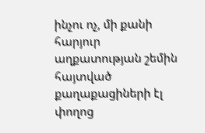ինչու ոչ, մի քանի հարյուր աղքատության շեմին հայտված քաղաքացիների էլ փողոց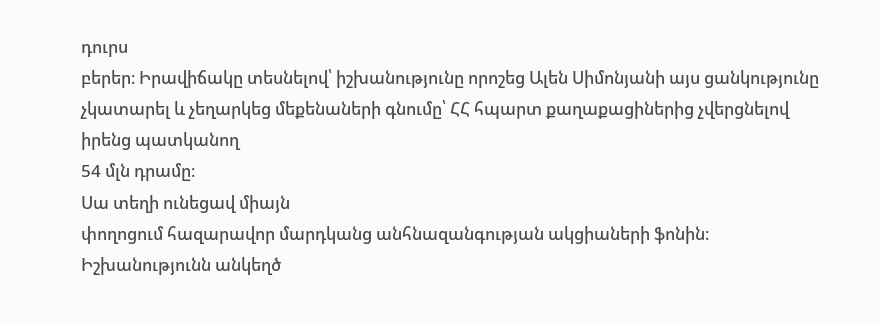դուրս
բերեր։ Իրավիճակը տեսնելով՝ իշխանությունը որոշեց Ալեն Սիմոնյանի այս ցանկությունը
չկատարել և չեղարկեց մեքենաների գնումը՝ ՀՀ հպարտ քաղաքացիներից չվերցնելով իրենց պատկանող
54 մլն դրամը։
Սա տեղի ունեցավ միայն
փողոցում հազարավոր մարդկանց անհնազանգության ակցիաների ֆոնին։ Իշխանությունն անկեղծ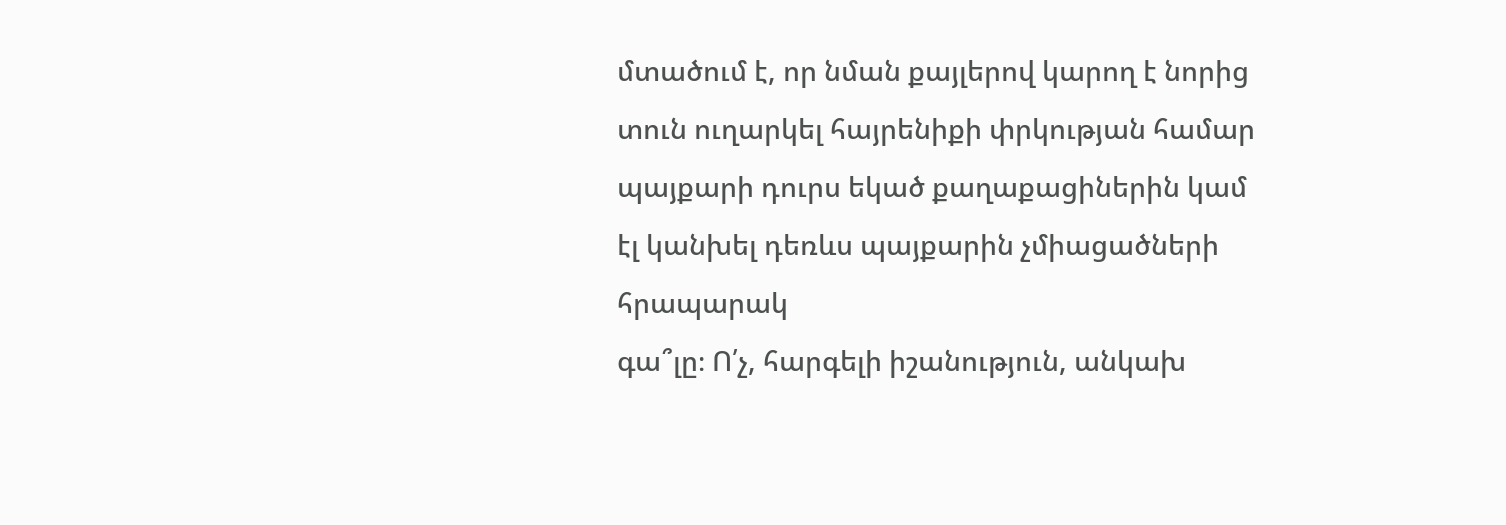մտածում է, որ նման քայլերով կարող է նորից տուն ուղարկել հայրենիքի փրկության համար
պայքարի դուրս եկած քաղաքացիներին կամ էլ կանխել դեռևս պայքարին չմիացածների հրապարակ
գա՞լը։ Ո՛չ, հարգելի իշանություն, անկախ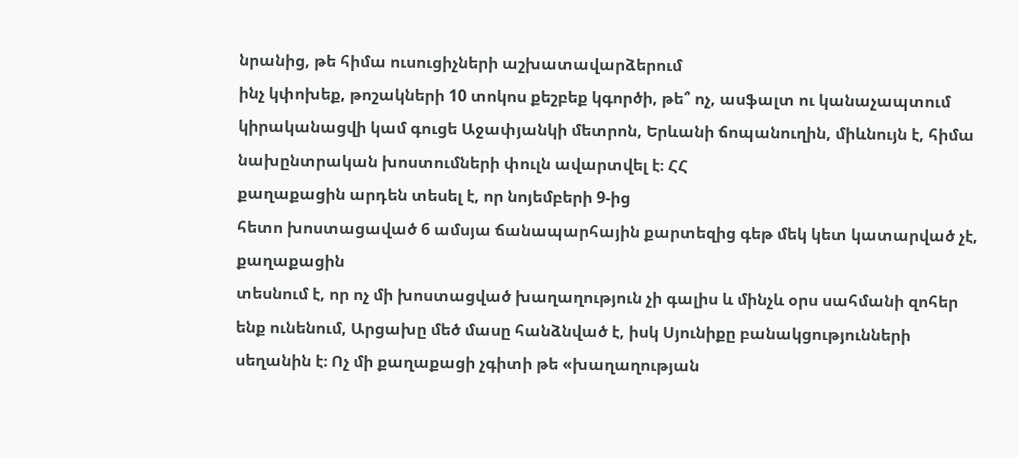նրանից, թե հիմա ուսուցիչների աշխատավարձերում
ինչ կփոխեք, թոշակների 10 տոկոս քեշբեք կգործի, թե՞ ոչ, ասֆալտ ու կանաչապտում
կիրականացվի կամ գուցե Աջափյանկի մետրոն, Երևանի ճոպանուղին, միևնույն է, հիմա նախընտրական խոստումների փուլն ավարտվել է։ ՀՀ
քաղաքացին արդեն տեսել է, որ նոյեմբերի 9-ից
հետո խոստացաված 6 ամսյա ճանապարհային քարտեզից գեթ մեկ կետ կատարված չէ, քաղաքացին
տեսնում է, որ ոչ մի խոստացված խաղաղություն չի գալիս և մինչև օրս սահմանի զոհեր ենք ունենում, Արցախը մեծ մասը հանձնված է, իսկ Սյունիքը բանակցությունների
սեղանին է։ Ոչ մի քաղաքացի չգիտի թե «խաղաղության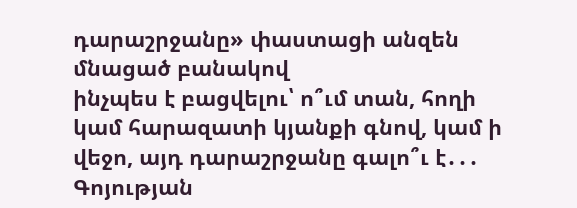դարաշրջանը» փաստացի անզեն մնացած բանակով
ինչպես է բացվելու՝ ո՞ւմ տան, հողի կամ հարազատի կյանքի գնով, կամ ի վեջո, այդ դարաշրջանը գալո՞ւ է․․․ Գոյության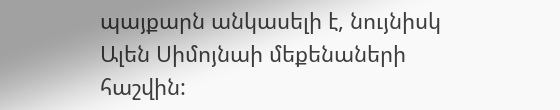պայքարն անկասելի է, նույնիսկ Ալեն Սիմոյնաի մեքենաների հաշվին: